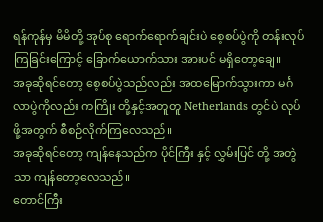ရန်ကုန်မှ မိမိတို့ အုပ်စု ရောက်ရောက်ချင်းပဲ စေ့စပ်ပွဲကို တန်းလုပ်ကြခြင်းကြောင့် ခြောက်ယောက်သား အားပင် မရှိတော့ချေ။
အခုဆိုရင်တော့ စေ့စပ်ပွဲသည်လည်း အထမြောက်သွားကာ မင်္ဂလာပွဲကိုလည်း ကကြိုး တို့နှင့်အတူတူ Netherlands တွင်ပဲ လုပ်ဖို့အတွက် စီစဉ်လိုက်ကြလေသည်။
အခုဆိုရင်တော့ ကျန်နေသည်က ပိုင်ကြီး နှင့် လွှမ်းပြင် တို့ အတွဲသာ ကျန်တော့လေသည်။
တောင်ကြီး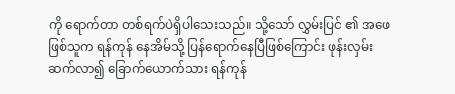ကို ရောက်တာ တစ်ရက်ပဲရှိပါသေးသည်။ သို့သော် လွှမ်းပြင် ၏ အဖေ ဖြစ်သူက ရန်ကုန် နေအိမ်သို့ ပြန်ရောက်နေပြီဖြစ်ကြောင်း ဖုန်းလှမ်းဆက်လာ၍ ခြောက်ယောက်သား ရန်ကုန်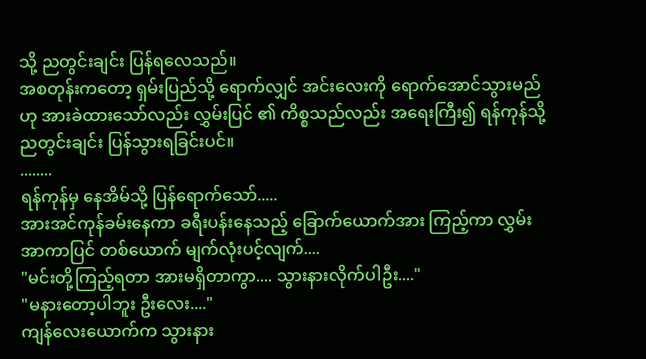သို့ ညတွင်းချင်း ပြန်ရလေသည်။
အစတုန်းကတော့ ရှမ်းပြည်သို့ ရောက်လျှင် အင်းလေးကို ရောက်အောင်သွားမည်ဟု အားခဲထားသော်လည်း လွှမ်းပြင် ၏ ကိစ္စသည်လည်း အရေးကြီး၍ ရန်ကုန်သို့ ညတွင်းချင်း ပြန်သွားရခြင်းပင်။
........
ရန်ကုန်မှ နေအိမ်သို့ ပြန်ရောက်သော်.....
အားအင်ကုန်ခမ်းနေကာ ခရီးပန်းနေသည့် ခြောက်ယောက်အား ကြည့်ကာ လွှမ်းအာကာပြင် တစ်ယောက် မျက်လုံးပင့်လျက်....
"မင်းတို့ကြည့်ရတာ အားမရှိတာကွာ.... သွားနားလိုက်ပါဦး...."
"မနားတော့ပါဘူး ဦးလေး...."
ကျန်လေးယောက်က သွားနား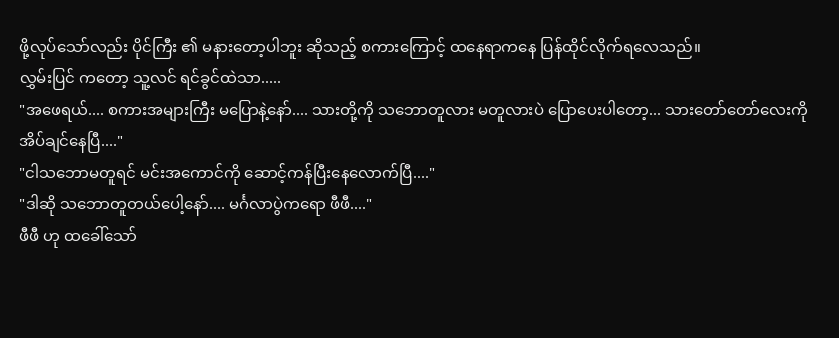ဖို့လုပ်သော်လည်း ပိုင်ကြီး ၏ မနားတော့ပါဘူး ဆိုသည့် စကားကြောင့် ထနေရာကနေ ပြန်ထိုင်လိုက်ရလေသည်။
လွှမ်းပြင် ကတော့ သူ့လင် ရင်ခွင်ထဲသာ.....
"အဖေရယ်.... စကားအများကြီး မပြောနဲ့နော်.... သားတို့ကို သဘောတူလား မတူလားပဲ ပြောပေးပါတော့... သားတော်တော်လေးကို အိပ်ချင်နေပြီ...."
"ငါသဘောမတူရင် မင်းအကောင်ကို ဆောင့်ကန်ပြီးနေလောက်ပြီ...."
"ဒါဆို သဘောတူတယ်ပေါ့နော်.... မင်္ဂလာပွဲကရော ဖီဖီ...."
ဖီဖီ ဟု ထခေါ်သော်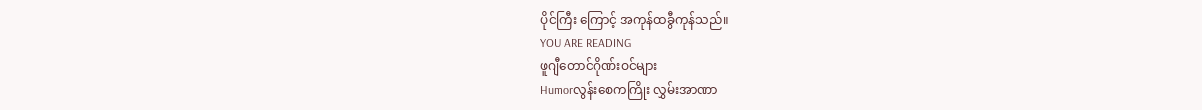ပိုင်ကြီး ကြောင့် အကုန်ထခွီကုန်သည်။
YOU ARE READING
ဖူဂျီတောင်ဂိုဏ်းဝင်များ
Humorလွန်းစေကကြိုး လွှမ်းအာဏာ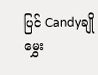ပြင် Candyချိုမွှေး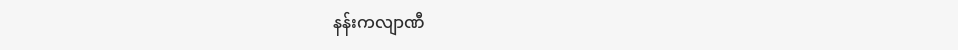နန်းကလျာဏီ